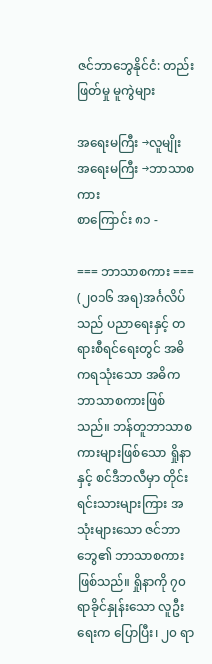ဇင်ဘာဘွေနိုင်ငံ: တည်းဖြတ်မှု မူကွဲများ

အရေးမကြီး →လူမျိုး
အရေးမကြီး →ဘာသာစကား
စာကြောင်း ၈၁ -

=== ဘာသာစကား ===
(၂၀၁၆ အရ)အင်္ဂလိပ်သည် ပညာရေးနှင့် တရားစီရင်ရေးတွင် အဓိကရသုံးသော အဓိကဘာသာစကားဖြစ်သည်။ ဘန်တူဘာသာစကားများဖြစ်သော ရှိုနာနှင့် စင်ဒီဘလီမှာ တိုင်းရင်းသားများကြား အသုံးများသော ဇင်ဘာဘွေ၏ ဘာသာစကားဖြစ်သည်။ ရှိုနာကို ၇၀ ရာခိုင်နှုန်းသော လူဦးရေးက ပြောပြီး၊ ၂၀ ရာ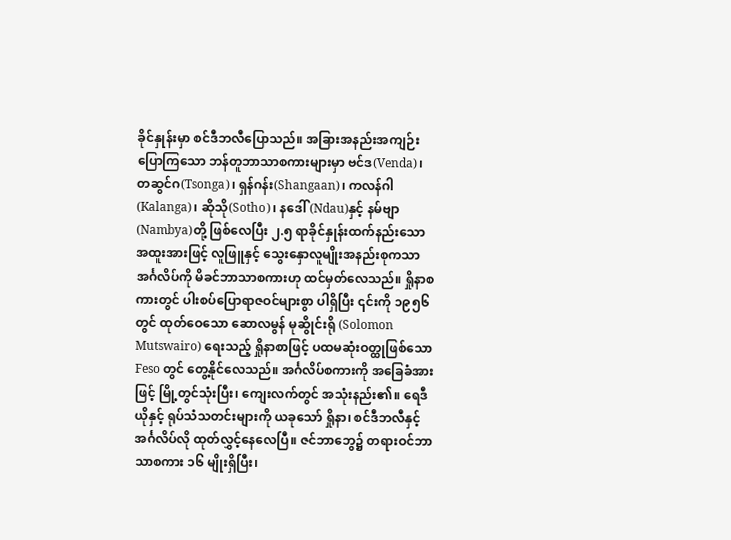ခိုင်နှုန်းမှာ စင်ဒီဘလီပြောသည်။ အခြားအနည်းအကျဉ်းပြောကြသော ဘန်တူဘာသာစကားများမှာ ဗင်ဒ(Venda)၊ တဆွင်ဂ(Tsonga)၊ ရှန်ဂန်း(Shangaan)၊ ကလန်ဂါ(Kalanga)၊ ဆိုသို(Sotho)၊ နဒေါ်(Ndau)နှင့် နမ်ဗျာ(Nambya)တို့ ဖြစ်လေပြီး ၂.၅ ရာခိုင်နှုန်းထက်နည်းသော အထူးအားဖြင့် လူဖြူနှင့် သွေးနှောလူမျိုးအနည်းစုကသာ အင်္ဂလိပ်ကို မိခင်ဘာသာစကားဟု ထင်မှတ်လေသည်။ ရှိုနာစကားတွင် ပါးစပ်ပြောရာဇဝင်များစွာ ပါရှိပြီး ၎င်းကို ၁၉၅၆ တွင် ထုတ်ဝေသော ဆောလမွန် မုဆွိုင်းရို (Solomon Mutswairo) ရေးသည့် ရှိုနာစာဖြင့် ပထမဆုံးဝတ္ထုဖြစ်သော Feso တွင် တွေ့နိုင်လေသည်။ အင်္ဂလိပ်စကားကို အခြေခံအားဖြင့် မြို့တွင်သုံးပြီး၊ ကျေးလက်တွင် အသုံးနည်း၏။ ရေဒီယိုနှင့် ရုပ်သံသတင်းများကို ယခုသော် ရှိုနာ၊ စင်ဒီဘလီနှင့် အင်္ဂလိပ်လို ထုတ်လွှင့်နေလေပြီ။ ဇင်ဘာဘွေ၌ တရားဝင်ဘာသာစကား ၁၆ မျိုးရှိပြီး၊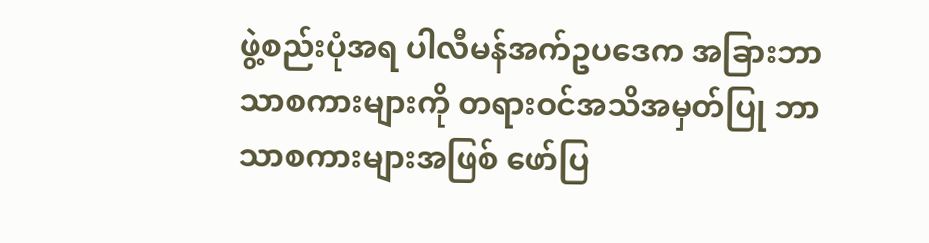ဖွဲ့စည်းပုံအရ ပါလီမန်အက်ဥပဒေက အခြားဘာသာစကားများကို တရားဝင်အသိအမှတ်ပြု ဘာသာစကားများအဖြစ် ဖော်ပြ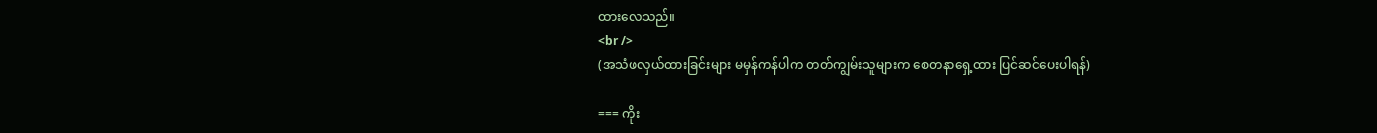ထားလေသည်။
<br />
(အသံဖလှယ်ထားခြင်းများ မမှန်ကန်ပါက တတ်ကျွမ်းသူများက စေတနာရှေ့ထား ပြင်ဆင်ပေးပါရန်)

=== ကိုး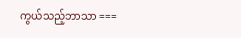ကွယ်သည့်ဘာသာ ===